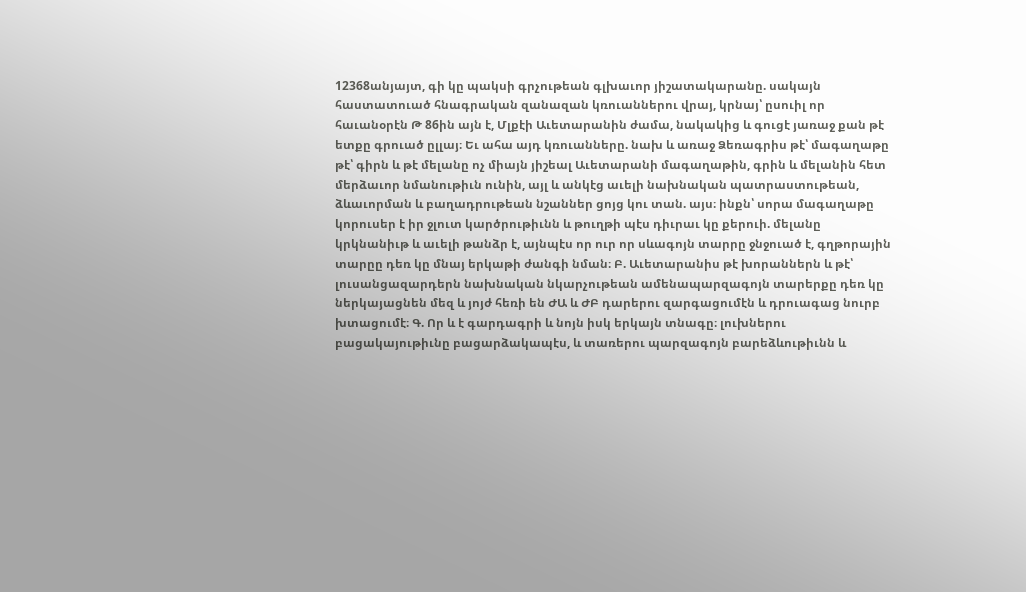12368անյայտ, գի կը պակսի գրչութեան գլխաւոր յիշատակարանը. սակայն հաստատուած հնագրական զանազան կռուաններու վրայ, կրնայ՝ ըսուիլ որ հաւանօրէն Թ 86ին այն է, Մլքէի Աւետարանին ժամա, նակակից և գուցէ յառաջ քան թէ ետքը գրուած ըլլայ։ Եւ ահա այդ կռուանները. նախ և առաջ Ձեռագրիս թէ՝ մագաղաթը թէ՝ գիրն և թէ մելանը ոչ միայն յիշեալ Աւետարանի մագաղաթին, գրին և մելանին հետ մերձաւոր նմանութիւն ունին, այլ և անկէց աւելի նախնական պատրաստութեան, ձևաւորման և բաղադրութեան նշաններ ցոյց կու տան. այս։ ինքն՝ սորա մագաղաթը կորուսեր է իր ջլուտ կարծրութիւնն և թուղթի պէս դիւրաւ կը քերուի. մելանը կրկնանիւթ և աւելի թանձր է, այնպէս որ ուր որ սևագոյն տարրը ջնջուած է, գղթորային տարըը դեռ կը մնայ երկաթի ժանգի նման։ Բ. Աւետարանիս թէ խորաններն և թէ՝ լուսանցազարդերն նախնական նկարչութեան ամենապարզագոյն տարերքը դեռ կը ներկայացնեն մեզ և յոյժ հեռի են ԺԱ և ԺԲ դարերու զարգացումէն և դրուագաց նուրբ խտացումէ։ Գ. Որ և է գարդագրի և նոյն իսկ երկայն տնագը։ լուխներու բացակայութիւնը բացարձակապէս, և տառերու պարզագոյն բարեձևութիւնն և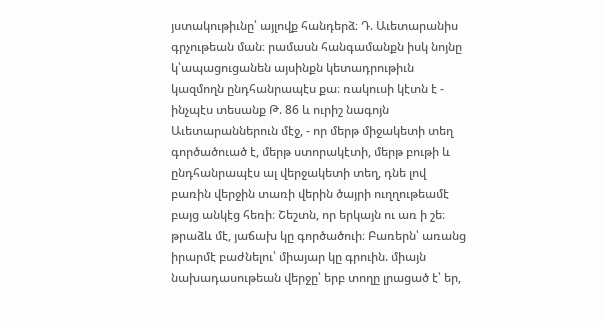յստակութիւնը՝ այլովք հանդերձ։ Դ. Աւետարանիս գրչութեան ման։ րամասն հանգամանքն իսկ նոյնը կ՝ապացուցանեն այսինքն կետադրութիւն կազմողն ընդհանրապէս քա։ ռակուսի կէտն է - ինչպէս տեսանք Թ. 86 և ուրիշ նագոյն Աւետարաններուն մէջ, - որ մերթ միջակետի տեղ գործածուած է, մերթ ստորակէտի, մերթ բութի և ընդհանրապէս ալ վերջակետի տեղ, դնե լով բառին վերջին տառի վերին ծայրի ուղղութեամէ բայց անկէց հեռի։ Շեշտն, որ երկայն ու առ ի շե։ թրաձև մէ, յաճախ կը գործածուի։ Բառերն՝ առանց իրարմէ բաժնելու՝ միայար կը գրուին. միայն նախադասութեան վերջը՝ երբ տողը լրացած է՝ եր,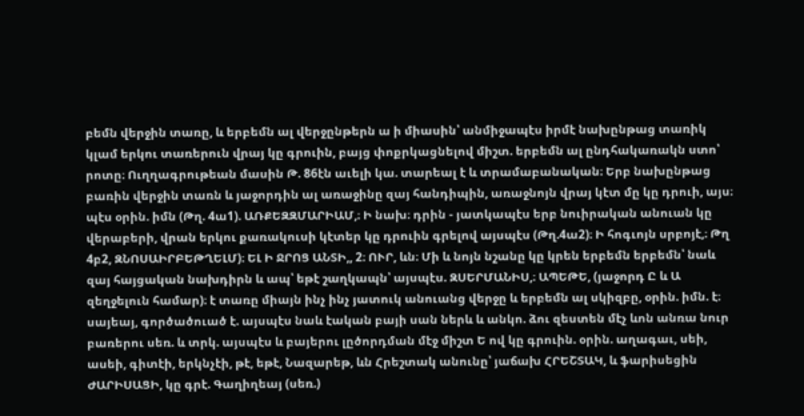բեմն վերջին տառը, և երբեմն ալ վերջընթերն ա ի միասին՝ անմիջապէս իրմէ նախընթաց տառիկ կլամ երկու տառերուն վրայ կը գրուին, բայց փոքրկացնելով միշտ. երբեմն ալ ընդհակառակն ստո՝ րոտը։ Ուղղագրութեան մասին Թ. 86էն աւելի կա. տարեալ է և տրամաբանական։ Երբ նախընթաց բառին վերջին տառն և յաջորդին ալ առաջինը զայ հանդիպին, առաջնոյն վրայ կէտ մը կը դրուի, այս։ պէս օրին. իմն (Թղ. 4ա1). ԱՌՔԵԶԶՄԱՐԻԱՄ,։ Ի նախ։ դրին - յատկապէս երբ նուիրական անուան կը վերաբերի, վրան երկու քառակուսի կէտեր կը դրուին գրելով այսպէս (Թղ.4ա2)։ Ի հոգւոյն սրբոյէ,։ Թղ 4բ2, ԶՆՈՍԱԻՐԲԵԹՂԵԼՄ)։ ԵԼ Ի ՋՐՈՑ ԱՆՏԻ,, 2։ ՈՒՐ, ևն։ Մի և նոյն նշանը կը կրեն երբեմն երբեմն՝ նաև զայ հայցական նախդիրն և ապ՝ եթէ շաղկապն՝ այսպէս. ԶՍԵՐՄԱՆԻՍ,։ ԱՊԵԹԵ, (յաջորդ Ը և Ա զեղջելուն համար)։ է տառը միայն ինչ ինչ յատուկ անուանց վերջը և երբեմն ալ սկիզբը, օրին. իմն. է։ սայեայ, գործածուած է. այսպէս նաև էական բայի սան ներև և անկո. ձու զեստեն մէչ ևոն անռա նուր բառերու սեռ. և տրկ. այսպէս և բայերու լըծորդման մէջ միշտ Ե ով կը գրուին. օրին. աղագաւ, սեի, ասեի, գիտէի, երկնչէի, թէ, եթէ, Նազարեթ, ևն Հրեշտակ անունը՝ յաճախ ՀՐԵՇՏԱԿ, և ֆարիսեցին ԺԱՐԻՍԱՑԻ, կը գրէ. Գաղիղեայ (սեռ.)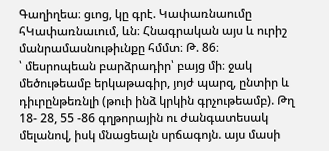Գաղիղեա։ ցւոց, կը գրէ. Կափառնաումը հԿափառնաւում, ևն։ Հնագրական այս և ուրիշ մանրամասնութիւնքը հմմտ։ Թ. 86։
՝ մեսրոպեան բարձրադիր՝ բայց մի։ ջակ մեծութեամբ երկաթագիր, յոյժ պարզ, ընտիր և դիւրընթեռնլի (թուի ինձ կրկին գրչութեամբ). Թղ 18- 28, 55 -86 գղթորային ու ժանգատեսակ մելանով, իսկ մնացեալն սրճագոյն. այս մասի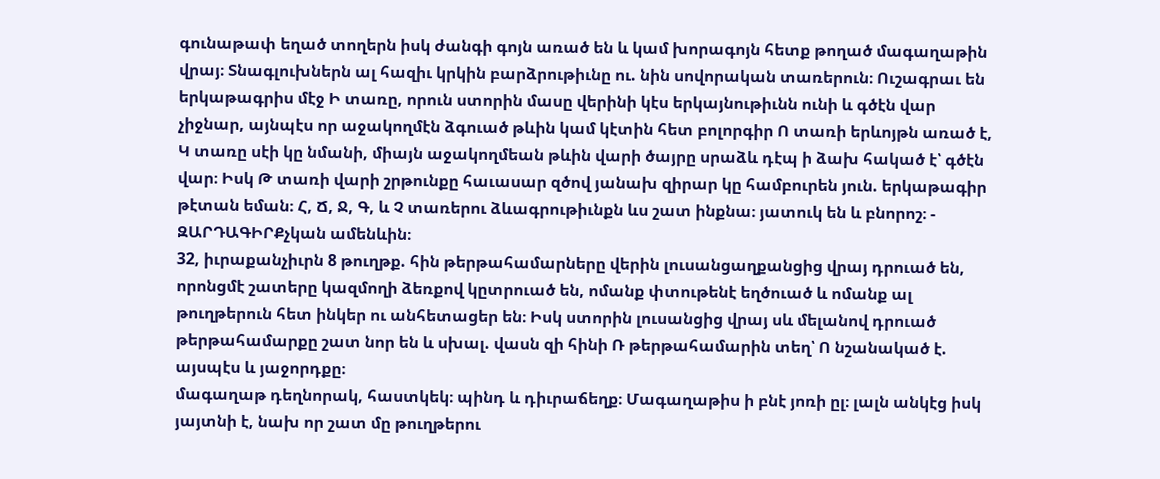գունաթափ եղած տողերն իսկ ժանգի գոյն առած են և կամ խորագոյն հետք թողած մագաղաթին վրայ։ Տնագլուխներն ալ հազիւ կրկին բարձրութիւնը ու. նին սովորական տառերուն։ Ուշագրաւ են երկաթագրիս մէջ Ի տառը, որուն ստորին մասը վերինի կէս երկայնութիւնն ունի և գծէն վար չիջնար, այնպէս որ աջակողմէն ձգուած թևին կամ կէտին հետ բոլորգիր Ո տառի երևոյթն առած է, Կ տառը սէի կը նմանի, միայն աջակողմեան թևին վարի ծայրը սրաձև դէպ ի ձախ հակած է՝ գծէն վար։ Իսկ Թ տառի վարի շրթունքը հաւասար զծով յանախ զիրար կը համբուրեն յուն. երկաթագիր թէտան եման։ Հ, Ճ, Ջ, Գ, և Չ տառերու ձևագրութիւնքն ևս շատ ինքնա։ յատուկ են և բնորոշ։ - ԶԱՐԴԱԳԻՐՔչկան ամենևին։
32, իւրաքանչիւրն 8 թուղթք. հին թերթահամարները վերին լուսանցաղքանցից վրայ դրուած են, որոնցմէ շատերը կազմողի ձեռքով կըտրուած են, ոմանք փտութենէ եղծուած և ոմանք ալ թուղթերուն հետ ինկեր ու անհետացեր են։ Իսկ ստորին լուսանցից վրայ սև մելանով դրուած թերթահամարքը շատ նոր են և սխալ. վասն զի հինի Ռ թերթահամարին տեղ՝ Ո նշանակած է. այսպէս և յաջորդքը։
մագաղաթ դեղնորակ, հաստկեկ։ պինդ և դիւրաճեղք։ Մագաղաթիս ի բնէ յոռի ըլ։ լալն անկէց իսկ յայտնի է, նախ որ շատ մը թուղթերու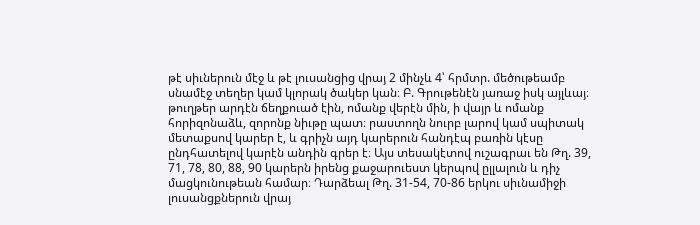թէ սիւներուն մէջ և թէ լուսանցից վրայ 2 մինչև 4՝ հրմտր. մեծութեամբ սնամէջ տեղեր կամ կլորակ ծակեր կան։ Բ. Գրութենէն յառաջ իսկ այլևայ։ թուղթեր արդէն ճեղքուած էին, ոմանք վերէն մին, ի վայր և ոմանք հորիզոնաձև, զորոնք նիւթը պատ։ րաստողն նուրբ լարով կամ սպիտակ մետաքսով կարեր է, և գրիչն այդ կարերուն հանդէպ բառին կէսը ընդհատելով կարէն անդին գրեր է։ Այս տեսակէտով ուշագրաւ են Թղ. 39, 71, 78, 80, 88, 90 կարերն իրենց քաջարուեստ կերպով ըլլալուն և դիչ մացկունութեան համար։ Դարձեալ Թղ. 31-54, 70-86 երկու սիւնամիջի լուսանցքներուն վրայ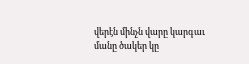վերէն մինչն վարը կարգաւ մանը ծակեր կը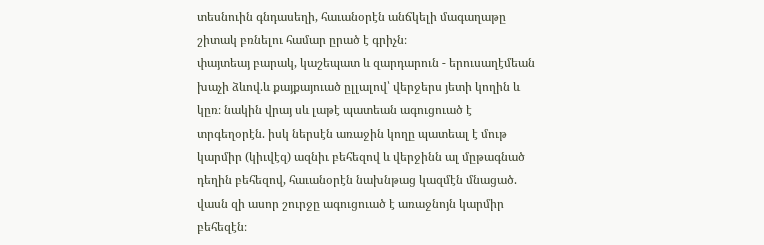տեսնուին գնդասեղի, հաւանօրէն անճկելի մագաղաթը շիտակ բռնելու համար ըրած է գրիչն։
փայտեայ բարակ, կաշեպատ և զարդարուն - երուսաղէմեան խաչի ձևով.և քայքայուած ըլլալով՝ վերջերս յետի կողին և կըռ։ նակին վրայ սև լաթէ պատեան ագուցուած է տրգեղօրէն. իսկ ներսէն առաջին կողը պատեալ է մութ կարմիր (կիւվէզ) ազնիւ բեհեզով և վերջինն ալ մըթագնած դեղին բեհեզով, հաւանօրէն նախնթաց կազմէն մնացած. վասն զի ասոր շուրջը ագուցուած է առաջնոյն կարմիր բեհեզէն։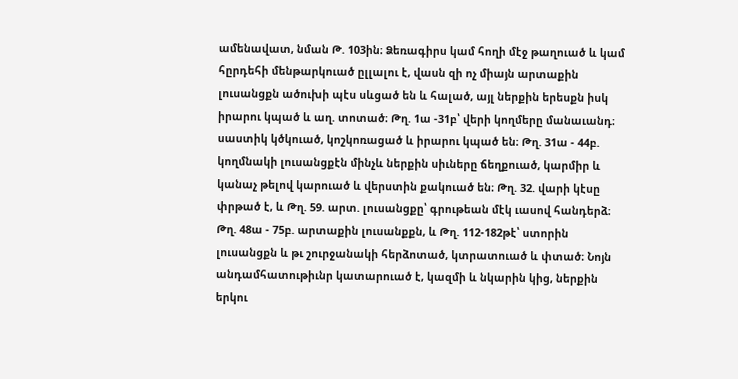ամենավատ, նման Թ. 103ին։ Ձեռագիրս կամ հողի մէջ թաղուած և կամ հըրդեհի մենթարկուած ըլլալու է, վասն զի ոչ միայն արտաքին լուսանցքն ածուխի պէս սևցած են և հալած, այլ ներքին երեսքն իսկ իրարու կպած և աղ. տոտած։ Թղ. 1ա -31բ՝ վերի կողմերը մանաւանդ։ սաստիկ կծկուած, կոշկոռացած և իրարու կպած են։ Թղ. 31ա - 44բ. կողմնակի լուսանցքէն մինչև ներքին սիւները ճեղքուած, կարմիր և կանաչ թելով կարուած և վերստին քակուած են։ Թղ. 32. վարի կէսը փրթած է, և Թղ. 59. արտ. լուսանցքը՝ գրութեան մէկ ւասով հանդերձ։ Թղ. 48ա - 75բ. արտաքին լուսանքքն, և Թղ. 112-182թէ՝ ստորին լուսանցքն և թւ շուրջանակի հերձոտած, կտրատուած և փտած։ Նոյն անդամհատութիւնր կատարուած է, կազմի և նկարին կից, ներքին երկու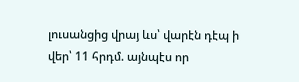լուսանցից վրայ ևս՝ վարէն դէպ ի վեր՝ 11 հրդմ. այնպէս որ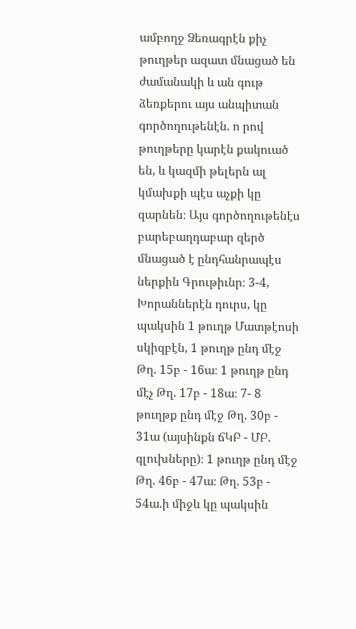ամբողջ Ձեռագրէն քիչ թուղթեր ազատ մնացած են ժամանակի և ան գութ ձեռքերու այս անպիտան գործողութենէն. ո րով թուղթերը կարէն քակուած են, և կազմի թելերն ալ կմախքի պէս աչքի կը զարնեն։ Այս գործողութենէս բարեբաղդաբար զերծ մնացած է ընդհանրապէս ներքին Գրութիւնր։ 3-4, Խորաններէն դուրս, կը պակսին 1 թուղթ Մատթէոսի սկիզբէն, 1 թուղթ ընդ մէջ Թղ. 15բ - 16ա։ 1 թուղթ ընդ մէչ Թղ. 17բ - 18ա։ 7- 8 թուղթք ընդ մէջ Թղ. 30բ - 31ա (այսինքն ճԿԲ - ՄԲ. գլուխները)։ 1 թուղթ ընդ մէջ Թղ. 46բ - 47ա։ Թղ. 53բ - 54ա.ի միջև կը պակսին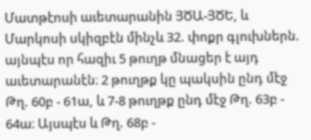Մատթէոսի աւետարանին ՅԾԱ-ՅԾԵ, և Մարկոսի սկիզբէն մինչև 32. փոքր գլուխներն. այնպէս որ հազիւ 5 թուղթ մնացեր է այդ աւետարանէն։ 2 թուղթք կը պակսին ընդ մէջ Թղ. 60բ - 61ա, և 7-8 թուղթք ընդ մէջ Թղ. 63բ - 64ա։ Այսպէս և Թղ. 68բ -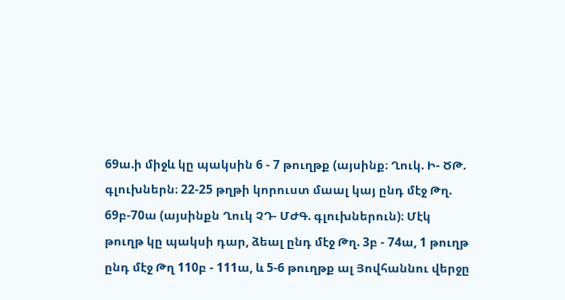69ա.ի միջև կը պակսին 6 - 7 թուղթք (այսինք։ Ղուկ. Ի- ԾԹ. գլուխներն։ 22-25 թղթի կորուստ մաալ կայ ընդ մէջ Թղ. 69բ-70ա (այսինքն Ղուկ ՉԴ- ՄԺԳ. գլուխներուն)։ Մէկ թուղթ կը պակսի դար, ձեալ ընդ մէջ Թղ. 3բ - 74ա, 1 թուղթ ընդ մէջ Թղ 110բ - 111ա, և 5-6 թուղթք ալ Յովհաննու վերջը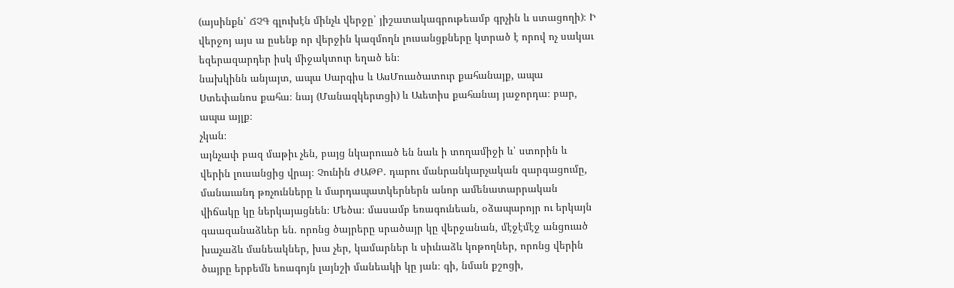(այսինքն՝ ՃՉԳ գլուխէն մինչև վերջը՝ յիշատակագրութեամբ գրչին և ստացողի)։ Ի վերջոյ այս ա ըսենք որ վերջին կազմողն լուսանցքները կտրած է որով ոչ սակաւ եզերազարդեր իսկ միջակտուր եղած են։
նախկինն անյայտ, ապա Սարգիս և ԱսՄուածատուր քահանայք, ապա Ստեփանոս քահա։ նայ (Մանազկերտցի) և Աւետիս քահանայ յաջորդա։ բար, ապա այլք։
չկան։
այնչափ բազ մաթիւ չեն, բայց նկարուած են նաև ի տողամիջի և՝ ստորին և վերին լուսանցից վրայ։ Չունին ԺԱԹԲ. դարու մանրանկարչական զարգացումը, մանաւանդ թռչունները և մարդապատկերներն անոր ամենատարրական վիճակը կը ներկայացնեն։ Մեծա։ մասամբ եռագունեան, օձապարոյր ու երկայն գաազանաձևեր են. որոնց ծայրերը սրածայր կը վերջանան, մէջէմէջ անցուած խաչաձև մանեակներ, խա չեր, կամարներ և սիւնաձև կոթողներ, որոնց վերին ծայրը երբեմն եռագոյն լայնշի մանեակի կը յան։ գի, նման քշոցի,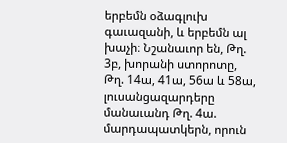երբեմն օձագլուխ գաւազանի, և երբեմն ալ խաչի։ Նշանաւոր են, Թղ. 3բ, խորանի ստորոտը, Թղ. 14ա, 41ա, 56ա և 58ա, լուսանցազարդերը մանաւանդ Թղ. 4ա. մարդապատկերն, որուն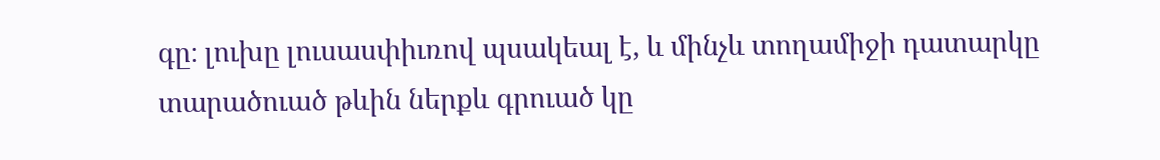գը։ լուխը լուսասփիւռով պսակեալ է, և մինչև տողամիջի դատարկը տարածուած թևին ներքև գրուած կը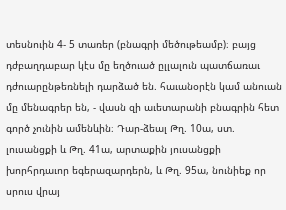տեսնուին 4- 5 տառեր (բնագրի մեծութեամբ)։ բայց դժբաղդաբար կէս մը եղծուած ըլլալուն պատճառաւ դժուարընթեռնելի դարձած են. հաւանօրէն կամ անուան մը մենագրեր են, - վասն զի աւետարանի բնագրին հետ գործ չունին ամենևին։ Դար-ձեալ Թղ. 10ա, ստ. լուսանցքի և Թղ. 41ա, արտաքին յուսանցքի խորհրդաւոր եգերազարդերն, և Թղ. 95ա, նունիեք որ սրուս վրայ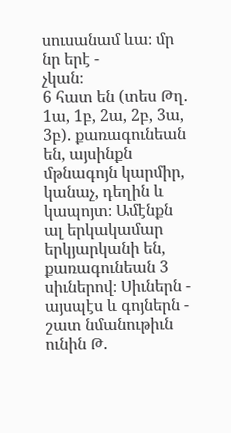սուսանամ ևա։ մր նր երէ -
չկան։
6 հատ են (տես Թղ. 1ա, 1բ, 2ա, 2բ, 3ա, 3բ). քառագունեան են, այսինքն մթնագոյն կարմիր, կանաչ, դեղին և կապոյտ։ Ամէնքն ալ երկակամար երկյարկանի են, քառագունեան 3 սիւներով։ Սիւներն - այսպէս և գոյներն - շատ նմանութիւն ունին Թ.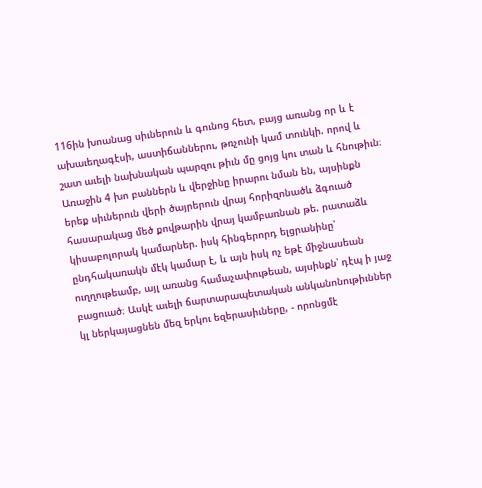116ին խոանաց սիւներուն և գունոց հետ, բայց առանց որ և է ախաւեղագէսի, աստիճաններու, թռչունի կամ տունկի. որով և շատ աւելի նախնական պարզու թիւն մը ցոյց կու տան և հնութիւն։ Առաջին 4 խո բաններն և վերջինը իրարու նման են, այսինքն երեք սիւներուն վերի ծայրերուն վրայ հորիզոնածև ձգուած հասարակաց մեծ քովթարին վրայ կամբառնան թե. րատաձև կիսաբոլորակ կամարներ. իսկ հինգերորդ ելցրանինը՝ ընդհակառակն մէկ կամար է, և այն իսկ ոչ եթէ միջնասեան ուղղութեամբ, այլ առանց համաչափութեան, այսինքն՝ դէպ ի յաջ բացուած։ Ասկէ աւելի ճարտարապետական անկանոնութիւններ կլ ներկայացնեն մեզ երկու եզերասիւները, - որոնցմէ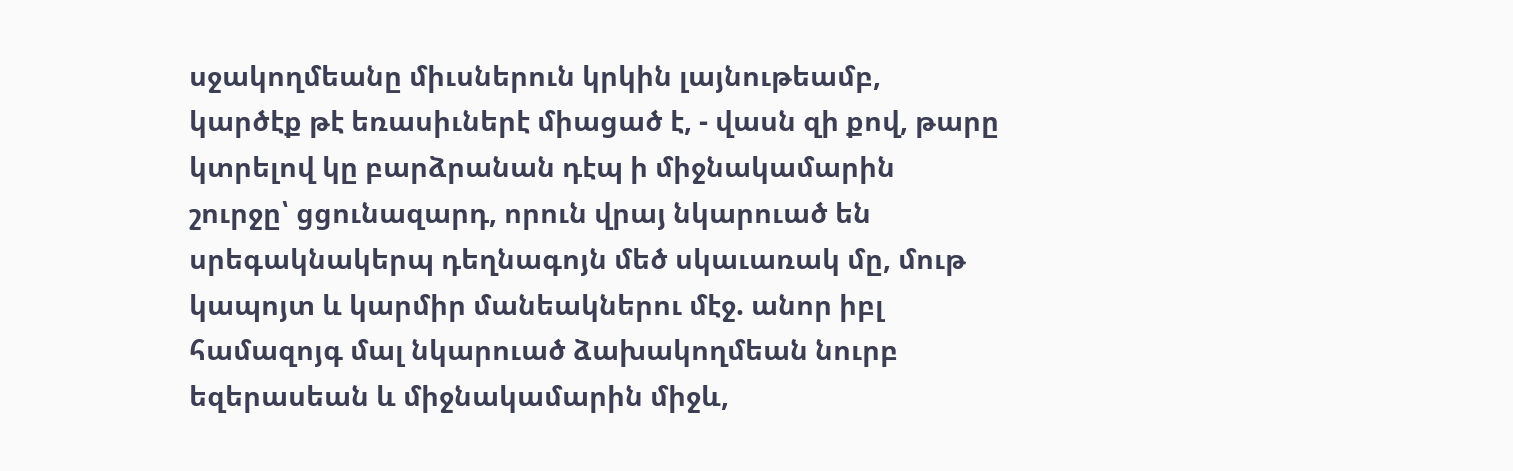սջակողմեանը միւսներուն կրկին լայնութեամբ, կարծէք թէ եռասիւներէ միացած է, - վասն զի քով, թարը կտրելով կը բարձրանան դէպ ի միջնակամարին շուրջը՝ ցցունազարդ, որուն վրայ նկարուած են սրեգակնակերպ դեղնագոյն մեծ սկաւառակ մը, մութ կապոյտ և կարմիր մանեակներու մէջ. անոր իբլ համազոյգ մալ նկարուած ձախակողմեան նուրբ եզերասեան և միջնակամարին միջև,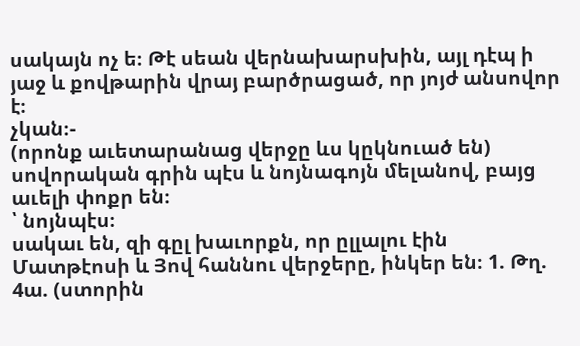սակայն ոչ ե։ Թէ սեան վերնախարսխին, այլ դէպ ի յաջ և քովթարին վրայ բարծրացած, որ յոյժ անսովոր է։
չկան։-
(որոնք աւետարանաց վերջը ևս կըկնուած են) սովորական գրին պէս և նոյնագոյն մելանով, բայց աւելի փոքր են։
՝ նոյնպէս։
սակաւ են, զի գըլ խաւորքն, որ ըլլալու էին Մատթէոսի և Յով հաննու վերջերը, ինկեր են։ 1. Թղ. 4ա. (ստորին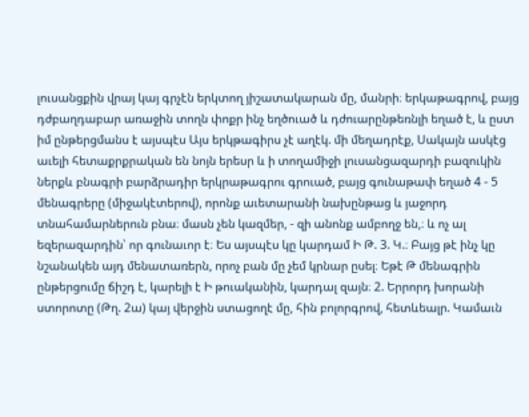լուսանցքին վրայ կայ գրչէն երկտող յիշատակարան մը, մանրի։ երկաթագրով, բայց դժբաղդաբար առաջին տողն փոքր ինչ եղծուած և դժուարընթեռնլի եղած է, և ըստ իմ ընթերցմանս է այսպէս Այս երկթագիրս չէ աղէկ. մի մեղադրէք, Սակայն ասկէց աւելի հետաքրքրական են նոյն երեսր և ի տողամիջի լուսանցազարդի բազուկին ներքև բնագրի բարձրադիր երկրաթագրու գրուած, բայց գունաթափ եղած 4 - 5 մենագրերը (միջակէտերով), որոնք աւետարանի նախընթաց և յաջորդ տնահամարներուն բնա։ մասն չեն կազմեր, - զի անոնք ամբողջ են,։ և ոչ ալ եզերազարդին՝ որ գունաւոր է։ Ես այսպէս կը կարդամ Ի Թ. 3. Կ.։ Բայց թէ ինչ կը նշանակեն այդ մենատառերն, որոչ բան մը չեմ կրնար ըսել։ Եթէ Թ մենագրին ընթերցումը ճիշդ է, կարելի է Ի թուականին, կարդալ զայն։ 2. Երրորդ խորանի ստորոտը (Թղ. 2ա) կայ վերջին ստացողէ մը, հին բոլորգրով, հետևեալր. Կամաւն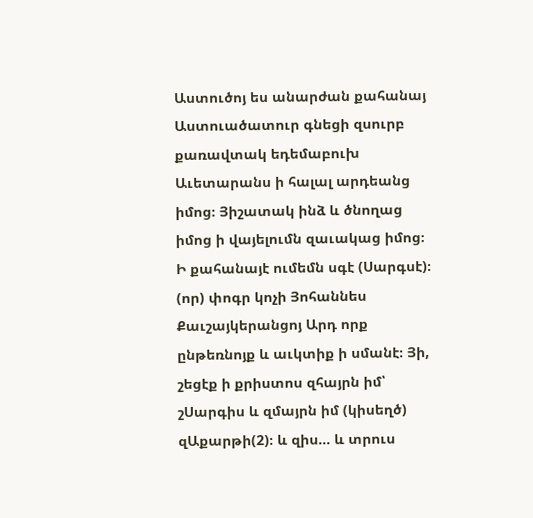Աստուծոյ ես անարժան քահանայ Աստուածատուր գնեցի զսուրբ քառավտակ եդեմաբուխ Աւետարանս ի հալալ արդեանց իմոց։ Յիշատակ ինձ և ծնողաց իմոց ի վայելումն զաւակաց իմոց։ Ի քահանայէ ումեմն սգէ (Սարգսէ)։ (որ) փոգր կոչի Յոհաննես Քաւշայկերանցոյ Արդ որք ընթեռնոյք և աւկտիք ի սմանէ։ Յի, շեցէք ի քրիստոս զհայրն իմ՝ շՍարգիս և զմայրն իմ (կիսեղծ) զԱքարթի(2)։ և զիս... և տրուս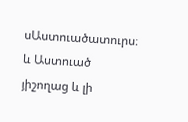սԱստուածատուրս։ և Աստուած յիշողաց և լի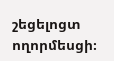շեցելոցտ ողորմեսցի։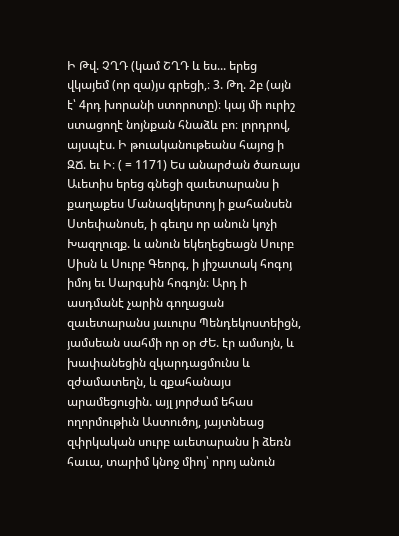Ի Թվ. ՉՂԴ (կամ ՇՂԴ և ես... երեց վկայեմ (որ զա)յս գրեցի,։ 3. Թղ. 2բ (այն է՝ 4րդ խորանի ստորոտը)։ կայ մի ուրիշ ստացողէ նոյնքան հնաձև բո։ լորդրով, այսպէս. Ի թուականութեանս հայոց ի ԶՃ. եւ Ի։ ( = 1171) Ես անարժան ծառայս Աւետիս երեց գնեցի զաւետարանս ի քաղաքես Մանազկերտոյ ի քահանսեն Ստեփանոսե, ի գեւղս որ անուն կոչի Խազղուզք. և անուն եկեղեցեացն Սուրբ Սիսն և Սուրբ Գեորգ, ի յիշատակ հոգոյ իմոյ եւ Սարգսին հոգոյն։ Արդ ի ասդմանէ չարին գողացան զաւետարանս յաւուրս Պենդեկոստեիցն, յամսեան սահմի որ օր ԺԵ. էր ամսոյն, և խափանեցին զկարդացմունս և զժամատեղն, և զքահանայս արամեցուցին. այլ յորժամ եհաս ողորմութիւն Աստուծոյ, յայտնեաց զփրկական սուրբ աւետարանս ի ձեռն հաւա, տարիմ կնոջ միոյ՝ որոյ անուն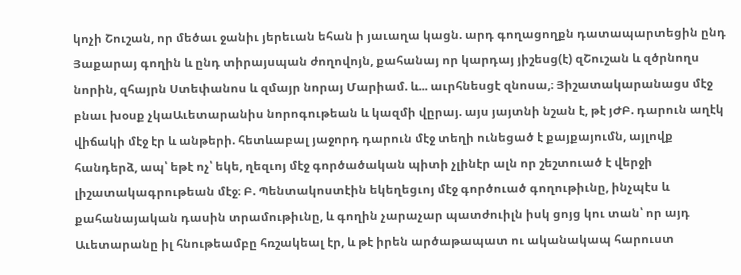կոչի Շուշան, որ մեծաւ ջանիւ յերեւան եհան ի յաւաղա կացն. արդ գողացողքն դատապարտեցին ընդ Յաքարայ գողին և ընդ տիրայսպան ժողովոյն, քահանայ որ կարդայ յիշեսց(է) զՇուշան և զծրնողս նորին, զհայրն Ստեփանոս և զմայր նորայ Մարիամ. և... աւրհնեսցէ զնոսա,։ Յիշատակարանացս մէջ բնաւ խօսք չկաԱւետարանիս նորոգութեան և կազմի վըրայ. այս յայտնի նշան է, թէ յԺԲ. դարուն աղէկ վիճակի մէջ էր և անթերի. հետևաբալ յաջորդ դարուն մէջ տեղի ունեցած է քայքայումն, այլովք հանդերձ, ապ՝ եթէ ոչ՝ եկե, ղեզւոյ մէջ գործածական պիտի չլինէր ալն որ շեշտուած է վերջի լիշատակագրութեան մէջ։ Բ. Պենտակոստէին եկեղեցւոյ մէջ գործուած գողութիւնը, ինչպէս և քահանայական դասին տրամութիւնը, և գողին չարաչար պատժուիլն իսկ ցոյց կու տան՝ որ այդ Աւետարանը իլ հնութեամբը հռշակեալ էր, և թէ իրեն արծաթապատ ու ականակապ հարուստ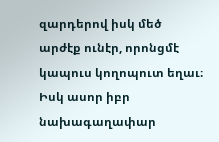զարդերով իսկ մեծ արժէք ունէր, որոնցմէ կապուս կողոպուտ եղաւ։ Իսկ ասոր իբր նախագաղափար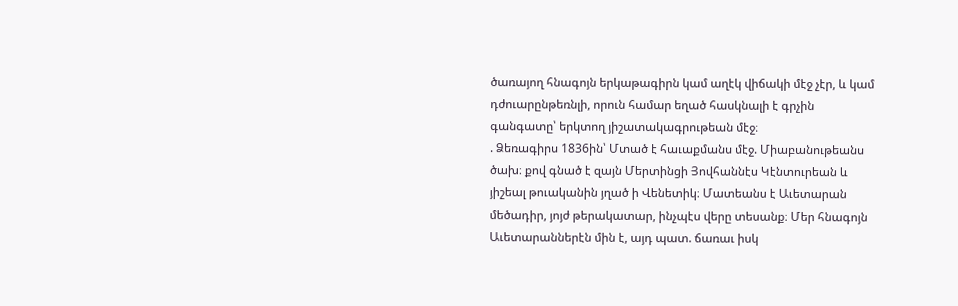ծառայող հնագոյն երկաթագիրն կամ աղէկ վիճակի մէջ չէր, և կամ դժուարընթեռնլի, որուն համար եղած հասկնալի է գրչին գանգատը՝ երկտող յիշատակագրութեան մէջ։
. Ձեռագիրս 1836ին՝ Մտած է հաւաքմանս մէջ. Միաբանութեանս ծախ։ քով գնած է զայն Մերտինցի Յովհաննէս Կէնտուրեան և յիշեալ թուականին յղած ի Վենետիկ։ Մատեանս է Աւետարան մեծադիր, յոյժ թերակատար, ինչպէս վերը տեսանք։ Մեր հնագոյն Աւետարաններէն մին է, այդ պատ. ճառաւ իսկ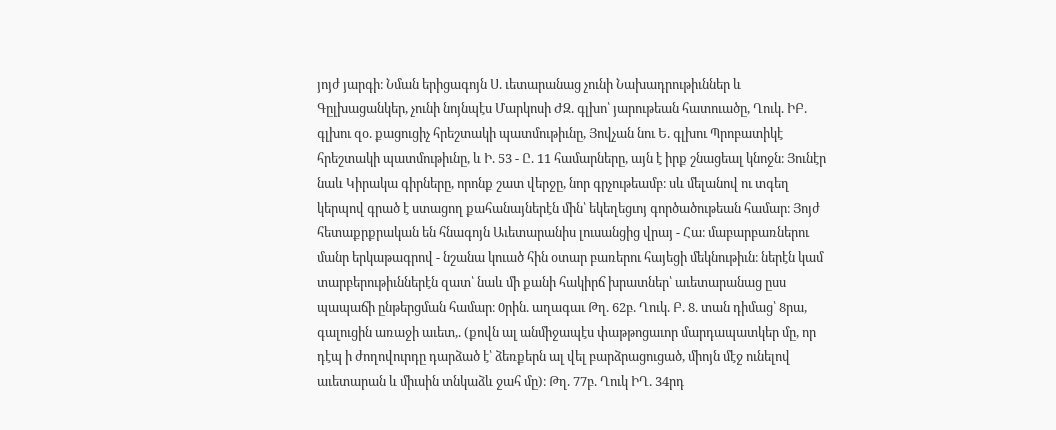յոյժ յարգի։ Նման երիցագոյն Ս. ւետարանաց չունի Նախադրութիւններ և Գըլխացանկեր, չունի նոյնպէս Մարկոսի ԺԶ. գլխո՝ յարութեան հատուածը, Ղուկ. ԻԲ. գլխու զօ. քացուցիչ հրեշտակի պատմութիւնը, Յովչան նու Ե. գլխու Պրոբատիկէ հրեշտակի պատմութիւնը, և Ի. 53 - Ը. 11 համարները, այն է իրք շնացեալ կնոջն։ Յունէր նաև Կիրակա գիրները, որոնք շատ վերջը, նոր գրչութեամբ։ սև մելանով ու տգեղ կերպով գրած է ստացող քահանայներէն մին՝ եկեղեցւոյ գործածութեան համար։ Յոյժ հետաքրքրական են հնագոյն Աւետարանիս լուսանցից վրայ - Հա։ մաբարբառներու մանր երկաթագրով - նշանա կուած հին օտար բառերու հայեցի մեկնութիւն։ ներէն կամ տարբերութիւններէն զատ՝ նաև մի քանի հակիրճ խրատներ՝ աւետարանաց ըսս պապաճի ընթերցման համար։ 0րին. աղագաւ Թղ. 62բ. Ղուկ. Բ. 8. տան դիմաց՝ 8րա, գալուցին առաջի աւետ,. (քովն ալ անմիջապէս փաթթոցաւոր մարդապատկեր մը, որ դէպ ի ժողովուրդը դարձած է՝ ձեռքերն ալ վել բարձրացուցած, միոյն մէջ ունելով աւետարան և միւսին տնկաձև ջահ մը)։ Թղ. 77բ. Ղուկ ԻՂ. 34րդ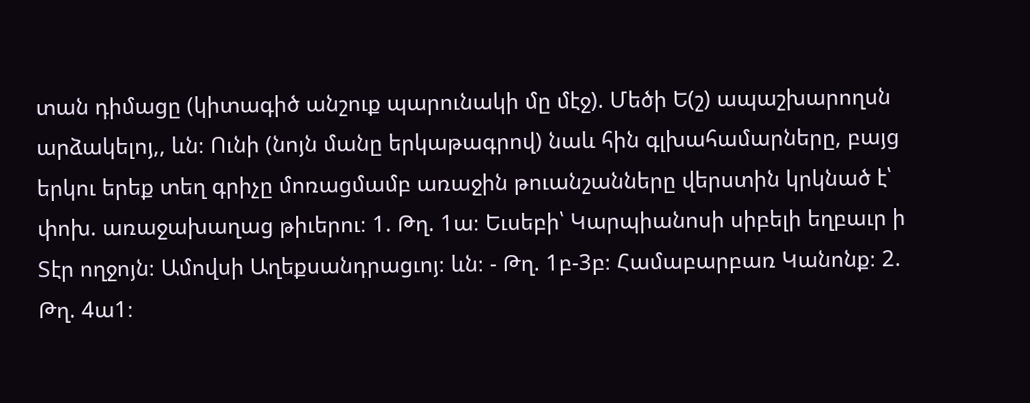տան դիմացը (կիտագիծ անշուք պարունակի մը մէջ). Մեծի Ե(շ) ապաշխարողսն արձակելոյ,, ևն։ Ունի (նոյն մանը երկաթագրով) նաև հին գլխահամարները, բայց երկու երեք տեղ գրիչը մոռացմամբ առաջին թուանշանները վերստին կրկնած է՝ փոխ. առաջախաղաց թիւերու։ 1. Թղ. 1ա։ Եւսեբի՝ Կարպիանոսի սիբելի եղբաւր ի Տէր ողջոյն։ Ամովսի Աղեքսանդրացւոյ։ ևն։ - Թղ. 1բ-3բ։ Համաբարբառ Կանոնք։ 2. Թղ. 4ա1։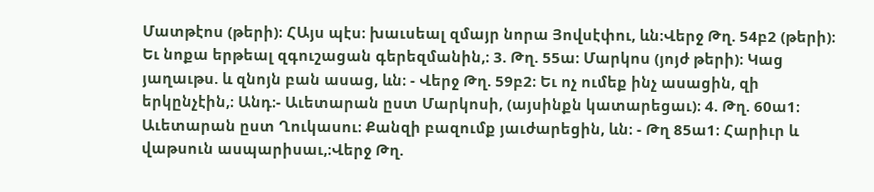Մատթէոս (թերի)։ ՀԱյս պէս։ խաւսեալ զմայր նորա Յովսէփու, ևն։Վերջ Թղ. 54բ2 (թերի)։ Եւ նոքա երթեալ զգուշացան գերեզմանին,։ 3. Թղ. 55ա։ Մարկոս (յոյժ թերի)։ Կաց յաղաւթս. և զնոյն բան ասաց, ևն։ - Վերջ Թղ. 59բ2։ Եւ ոչ ումեք ինչ ասացին, զի երկընչէին,։ Անդ։- Աւետարան ըստ Մարկոսի, (այսինքն կատարեցաւ)։ 4. Թղ. 60ա1։ Աւետարան ըստ Ղուկասու։ Քանզի բազումք յաւժարեցին, ևն։ - Թղ 85ա1։ Հարիւր և վաթսուն ասպարիսաւ,։Վերջ Թղ.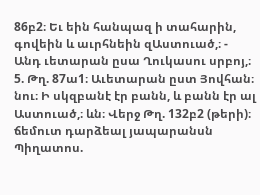86բ2։ Եւ եին հանպազ ի տահարին, գովեին և աւրհնեին զԱստուած,։ - Անդ ւետարան ըսա Ղուկասու սրբոյ,։ 5. Թղ. 87ա1։ Աւետարան ըստ Յովհան։ նու։ Ի սկզբանէ էր բանն, և բանն էր ալ Աստուած,։ ևն։ Վերջ Թղ. 132բ2 (թերի)։ ճեմուտ դարձեալ յապարանսն Պիղատոս.